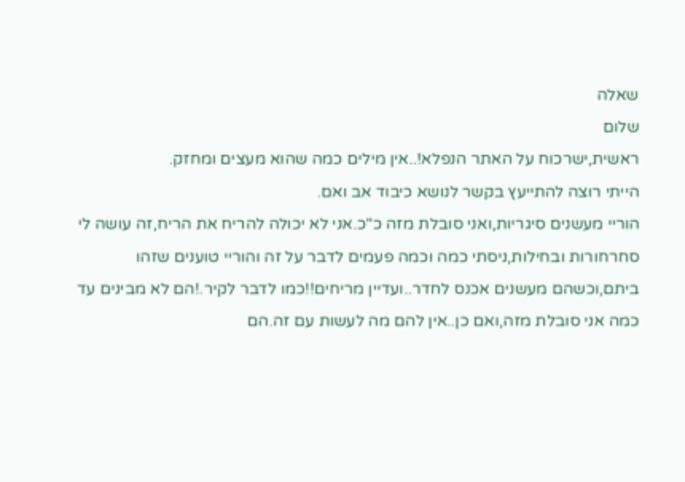שאלה
שלום
ראשית,ישרכוח על האתר הנפלא!..אין מילים כמה שהוא מעצים ומחזק.
הייתי רוצה להתייעץ בקשר לנושא כיבוד אב ואם.
הוריי מעשנים סיגריות,ואני סובלת מזה כ"כ.אני לא יכולה להריח את הריח,זה עושה לי סחרחורות ובחילות,ניסתי כמה וכמה פעמים לדבר על זה והוריי טוענים שזהו ביתם,וכשהם מעשנים אכנס לחדר..ועדיין מריחים!!כמו לדבר לקיר.!הם לא מבינים עד כמה אני סובלת מזה,ואם כן..אין להם מה לעשות עם זה.הם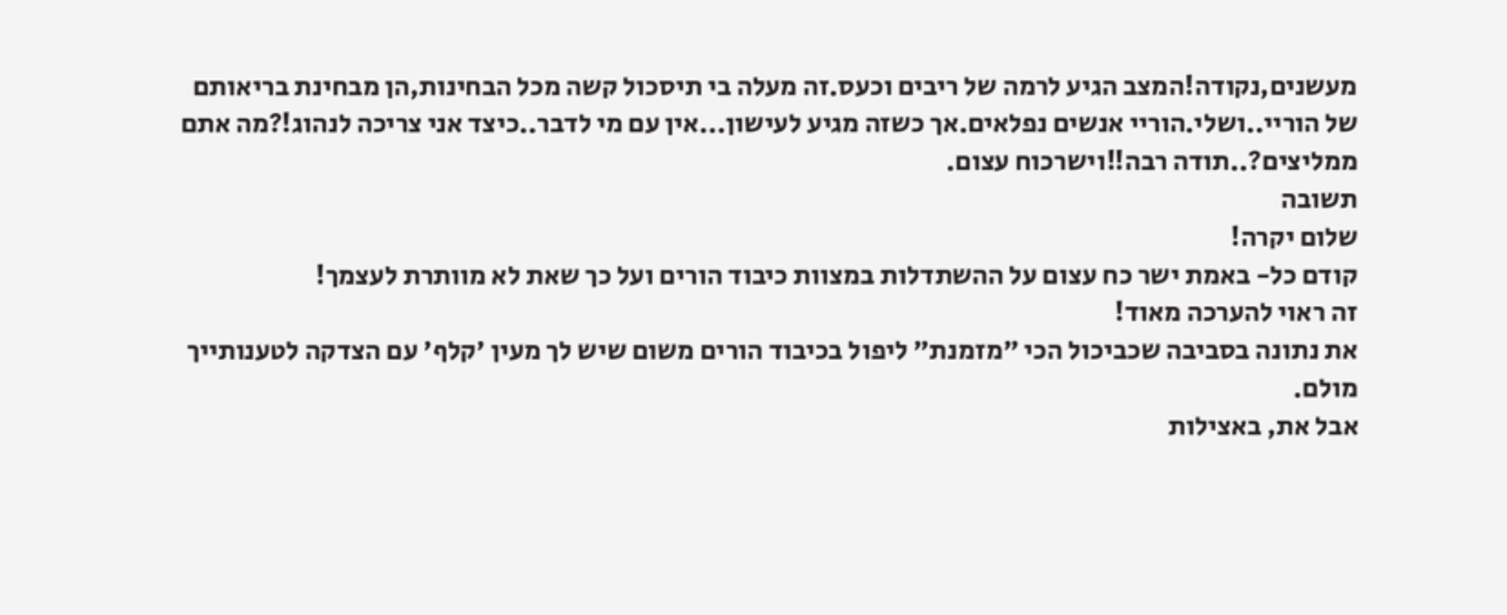מעשנים,נקודה!המצב הגיע לרמה של ריבים וכעס.זה מעלה בי תיסכול קשה מכל הבחינות,הן מבחינת בריאותם של הוריי..ושלי.הוריי אנשים נפלאים.אך כשזה מגיע לעישון...אין עם מי לדבר..כיצד אני צריכה לנהוג!?מה אתם ממליצים?..תודה רבה!!וישרכוח עצום.
תשובה
שלום יקרה!
קודם כל- באמת ישר כח עצום על ההשתדלות במצוות כיבוד הורים ועל כך שאת לא מוותרת לעצמך!
זה ראוי להערכה מאוד!
את נתונה בסביבה שכביכול הכי "מזמנת" ליפול בכיבוד הורים משום שיש לך מעין 'קלף' עם הצדקה לטענותייך מולם.
אבל את, באצילות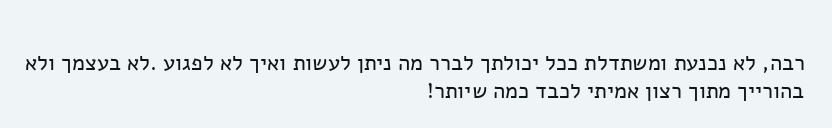רבה, לא נכנעת ומשתדלת ככל יכולתך לברר מה ניתן לעשות ואיך לא לפגוע .לא בעצמך ולא בהורייך מתוך רצון אמיתי לכבד כמה שיותר!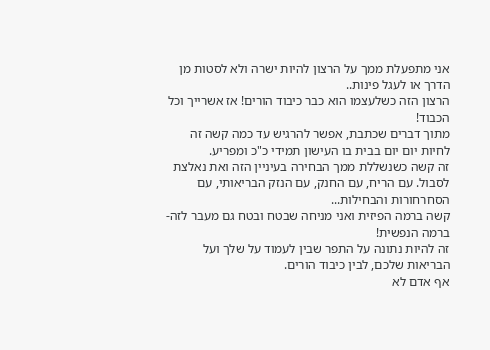אני מתפעלת ממך על הרצון להיות ישרה ולא לסטות מן הדרך או לעגל פינות..
הרצון הזה כשלעצמו הוא כבר כיבוד הורים! אז אשרייך וכל הכבוד!
מתוך דברים שכתבת, אפשר להרגיש עד כמה קשה זה לחיות יום יום בבית בו העישון תמידי כ"כ ומפריע.
זה קשה כשנשללת ממך הבחירה בעיניין הזה ואת נאלצת לסבול. עם הריח, עם החנק, עם הנזק הבריאותי, עם הסחרחורות והבחילות...
קשה ברמה הפיזית ואני מניחה שבטח ובטח גם מעבר לזה- ברמה הנפשית!
זה להיות נתונה על התפר שבין לעמוד על שלך ועל הבריאות שלכם, לבין כיבוד הורים.
אף אדם לא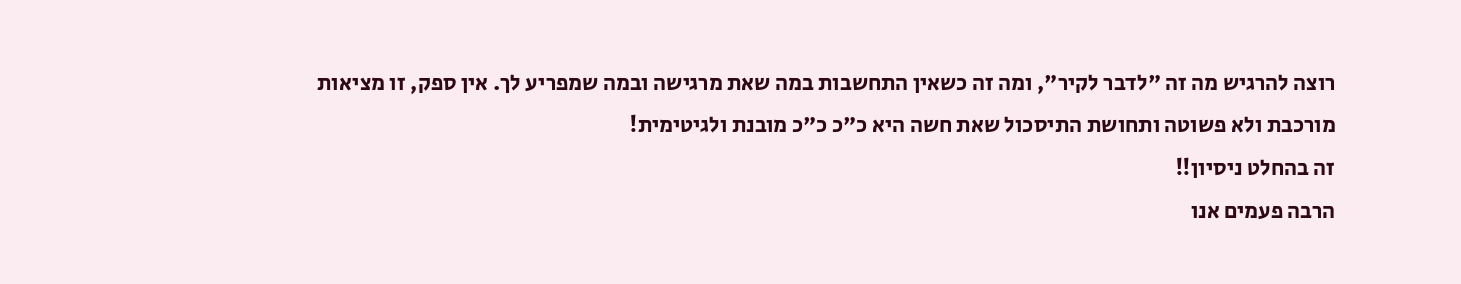רוצה להרגיש מה זה "לדבר לקיר", ומה זה כשאין התחשבות במה שאת מרגישה ובמה שמפריע לך. אין ספק, זו מציאות מורכבת ולא פשוטה ותחושת התיסכול שאת חשה היא כ"כ כ"כ מובנת ולגיטימית!
זה בהחלט ניסיון!!
הרבה פעמים אנו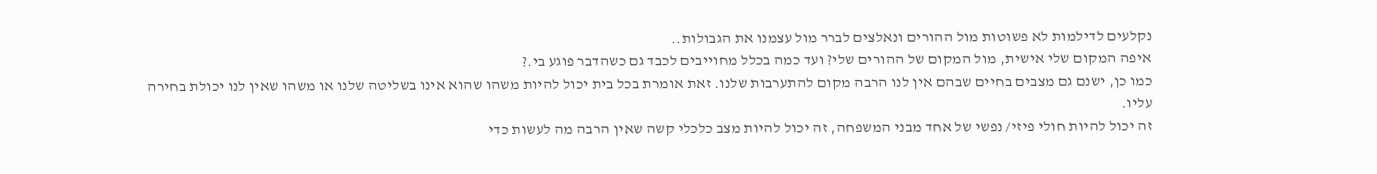נקלעים לדילמות לא פשוטות מול ההורים ונאלצים לברר מול עצמנו את הגבולות..
איפה המקום שלי אישית, מול המקום של ההורים שלי? ועד כמה בכלל מחוייבים לכבד גם כשהדבר פוגע בי.?
כמו כן, ישנם גם מצבים בחיים שבהם אין לנו הרבה מקום להתערבות שלנו. זאת אומרת בכל בית יכול להיות משהו שהוא אינו בשליטה שלנו או משהו שאין לנו יכולת בחירה עליו.
זה יכול להיות חולי פיזי/ נפשי של אחד מבני המשפחה, זה יכול להיות מצב כלכלי קשה שאין הרבה מה לעשות כדי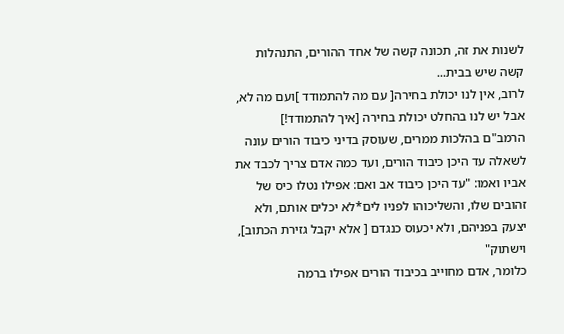לשנות את זה, תכונה קשה של אחד ההורים, התנהלות קשה שיש בבית...
לרוב, אין לנו יכולת בחירה[ עם מה להתמודד ]ועם מה לא, אבל יש לנו בהחלט יכולת בחירה [איך להתמודד!]
הרמב"ם בהלכות ממרים, שעוסק בדיני כיבוד הורים עונה לשאלה עד היכן כיבוד הורים, ועד כמה אדם צריך לכבד את אביו ואמו: "עד היכן כיבוד אב ואם: אפילו נטלו כיס של זהובים שלו, והשליכוהו לפניו לים*לא יכלים אותם, ולא יצעק בפניהם, ולא יכעוס כנגדם [ אלא יקבל גזירת הכתוב], וישתוק"
כלומר, אדם מחוייב בכיבוד הורים אפילו ברמה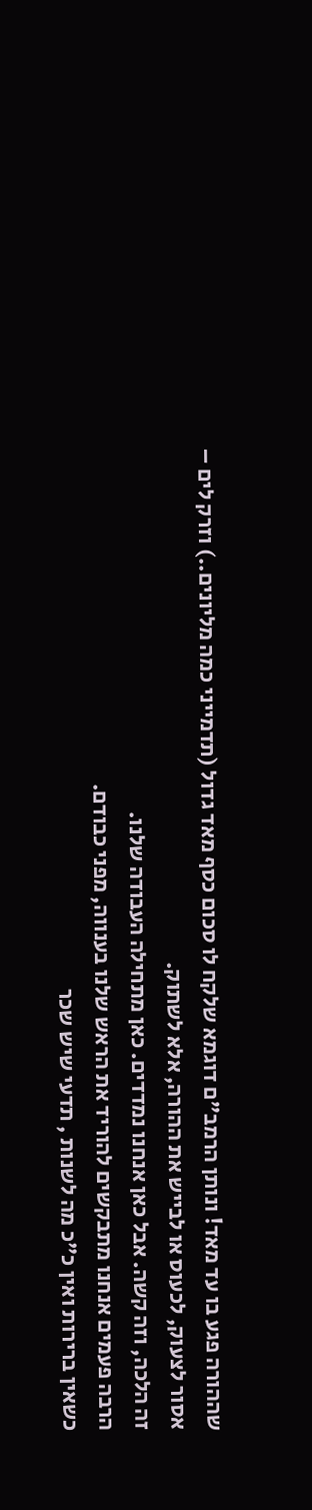שההורה פגע בו עד מאד! ונותן הרמב"ם דוגמא שלקח לו סכום כסף מאד גדול (תדמייני כמה מליונים..) וזרק לים – אסור לצעוק, לכעוס או לבייש את ההורה, אלא לשתוק.
זה הלכה, וזה קשה. אבל כאן אנחנו נמדדים. כאן מתחילה העבודה שלנו.
הרבה פעמים אנחנו מתבקשים להוריד את הראש שלנו בענווה, מפני כבודם.
כשאין ברירות ואין כ"כ מה לשנות , תדעי שיש שכר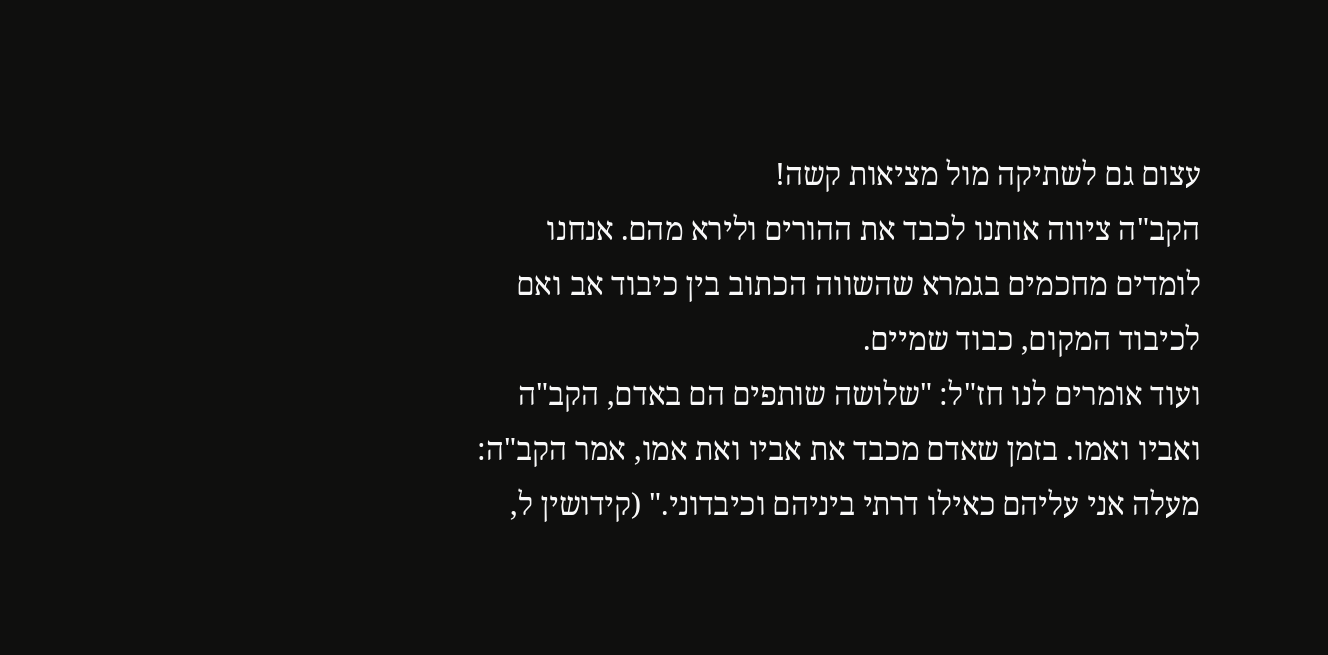עצום גם לשתיקה מול מציאות קשה!
הקב"ה ציווה אותנו לכבד את ההורים ולירא מהם. אנחנו לומדים מחכמים בגמרא שהשווה הכתוב בין כיבוד אב ואם לכיבוד המקום, כבוד שמיים.
ועוד אומרים לנו חז"ל: "שלושה שותפים הם באדם, הקב"ה ואביו ואמו. בזמן שאדם מכבד את אביו ואת אמו, אמר הקב"ה: מעלה אני עליהם כאילו דרתי ביניהם וכיבדוני." (קידושין ל,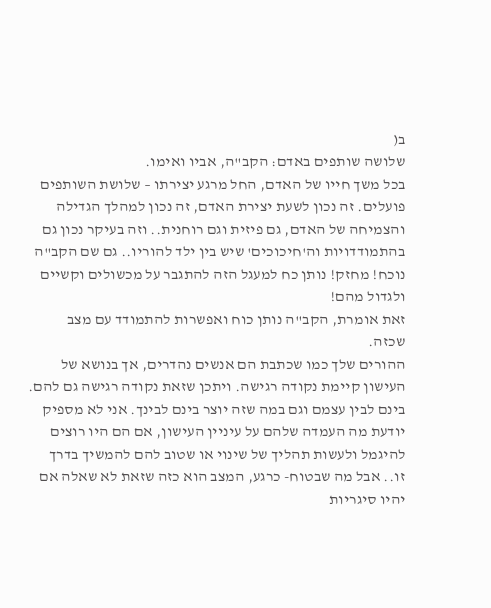ב(
שלושה שותפים באדם: הקב"ה, אביו ואימו.
בכל משך חייו של האדם, החל מרגע יצירתו – שלושת השותפים פועלים. זה נכון לשעת יצירת האדם, זה נכון למהלך הגדילה והצמיחה של האדם, גם פיזית וגם רוחנית.. וזה בעיקר נכון גם בהתמודדויות וה'חיכוכים' שיש בין ילד להוריו.. גם שם הקב"ה נוכח! מחזק! נותן כח למעגל הזה להתגבר על מכשולים וקשיים ולגדול מהם!
זאת אומרת, הקב"ה נותן כוח ואפשרות להתמודד עם מצב שכזה.
ההורים שלך כמו שכתבת הם אנשים נהדרים, אך בנושא של העישון קיימת נקודה רגישה. ויתכן שזאת נקודה רגישה גם להם. בינם לבין עצמם וגם במה שזה יוצר בינם לבינך. אני לא מספיק יודעת מה העמדה שלהם על עיניין העישון, אם הם היו רוצים להיגמל ולעשות תהליך של שינוי או שטוב להם להמשיך בדרך זו.. אבל מה שבטוח- כרגע, המצב הוא כזה שזאת לא שאלה אם יהיו סיגריות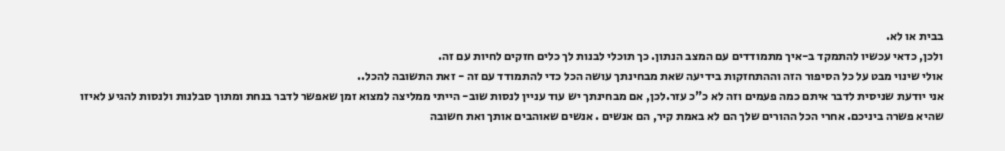בבית או לא.
ולכן, כדאי עכשיו להתמקד ב-איך מתמודדים עם המצב הנתון. כך תוכלי לבנות לך כלים חזקים לחיות עם זה.
אולי שינוי מבט על כל הסיפור הזה וההתחזקות בידיעה שאת מבחינתך עושה הכל כדי להתמודד עם זה - זאת התשובה להכל..
אני יודעת שניסית לדבר איתם כמה פעמים וזה לא כ"כ עזר.לכן, אם מבחינתך יש עוד עניין לנסות שוב- הייתי ממליצה למצוא זמן שאפשר לדבר בנחת ומתוך סבלנות ולנסות להגיע לאיזו שהיא פשרה ביניכם. אחרי הכל ההורים שלך הם לא באמת קיר, הם אנשים . אנשים שאוהבים אותך ואת חשובה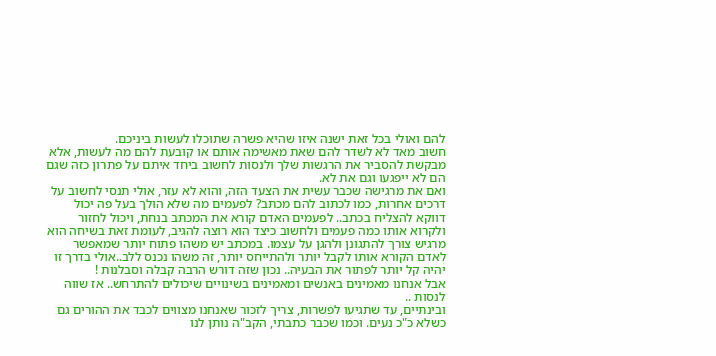להם ואולי בכל זאת ישנה איזו שהיא פשרה שתוכלו לעשות ביניכם.
חשוב מאד לא לשדר להם שאת מאשימה אותם או קובעת להם מה לעשות, אלא מבקשת להסביר את הרגשות שלך ולנסות לחשוב ביחד איתם על פתרון כזה שגם הם לא ייפגעו וגם את לא.
ואם את מרגישה שכבר עשית את הצעד הזה, והוא לא עזר, אולי תנסי לחשוב על דרכים אחרות, כמו לכתוב להם מכתב? לפעמים מה שלא הולך בעל פה יכול דווקא להצליח בכתב.. לפעמים האדם קורא את המכתב בנחת, ויכול לחזור ולקרוא אותו כמה פעמים ולחשוב כיצד הוא רוצה להגיב, לעומת זאת בשיחה הוא מרגיש צורך להתגונן ולהגן על עצמו. במכתב יש משהו פתוח יותר שמאפשר לאדם הקורא אותו לקבל יותר ולהתייחס יותר, זה משהו נכנס ללב..אולי בדרך זו יהיה קל יותר לפתור את הבעיה.. נכון שזה דורש הרבה קבלה וסבלנות !
אבל אנחנו מאמינים באנשים ומאמינים בשינויים שיכולים להתרחש.. אז שווה לנסות ..
ובינתיים, עד שתגיעו לפשרות, צריך לזכור שאנחנו מצווים לכבד את ההורים גם כשלא כ"כ נעים. וכמו שכבר כתבתי, הקב"ה נותן לנו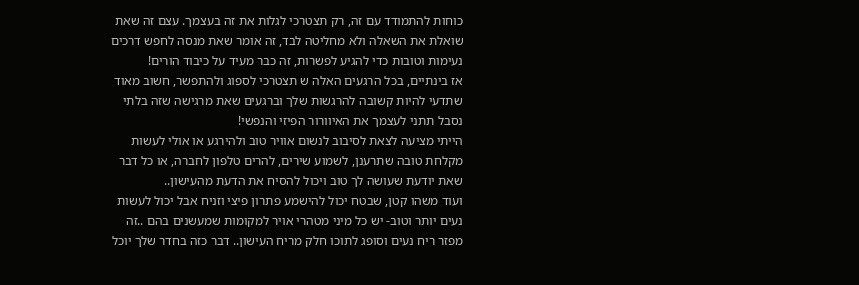כוחות להתמודד עם זה, רק תצטרכי לגלות את זה בעצמך. עצם זה שאת שואלת את השאלה ולא מחליטה לבד, זה אומר שאת מנסה לחפש דרכים נעימות וטובות כדי להגיע לפשרות, זה כבר מעיד על כיבוד הורים!
אז בינתיים, בכל הרגעים האלה ש תצטרכי לספוג ולהתפשר, חשוב מאוד שתדעי להיות קשובה להרגשות שלך וברגעים שאת מרגישה שזה בלתי נסבל תתני לעצמך את האיוורור הפיזי והנפשי!
הייתי מציעה לצאת לסיבוב לנשום אוויר טוב ולהירגע או אולי לעשות מקלחת טובה שתרענן, לשמוע שירים, להרים טלפון לחברה, או כל דבר שאת יודעת שעושה לך טוב ויכול להסיח את הדעת מהעישון..
ועוד משהו קטן, שבטח יכול להישמע פתרון פיצי וזניח אבל יכול לעשות נעים יותר וטוב- יש כל מיני מטהרי אויר למקומות שמעשנים בהם ..זה מפזר ריח נעים וסופג לתוכו חלק מריח העישון.. דבר כזה בחדר שלך יוכל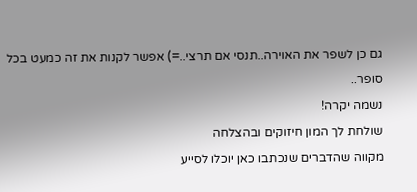גם כן לשפר את האוירה..תנסי אם תרצי..=) אפשר לקנות את זה כמעט בכל סופר..
נשמה יקרה!
שולחת לך המון חיזוקים ובהצלחה
מקווה שהדברים שנכתבו כאן יוכלו לסייע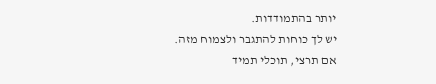יותר בהתמודדות.
יש לך כוחות להתגבר ולצמוח מזה.
אם תרצי, תוכלי תמיד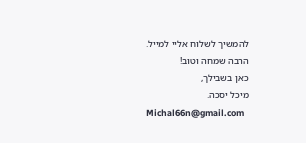להמשיך לשלוח אליי למייל.
הרבה שמחה וטוב!
כאן בשבילך,
מיכל יסכה.
Michal66n@gmail.com